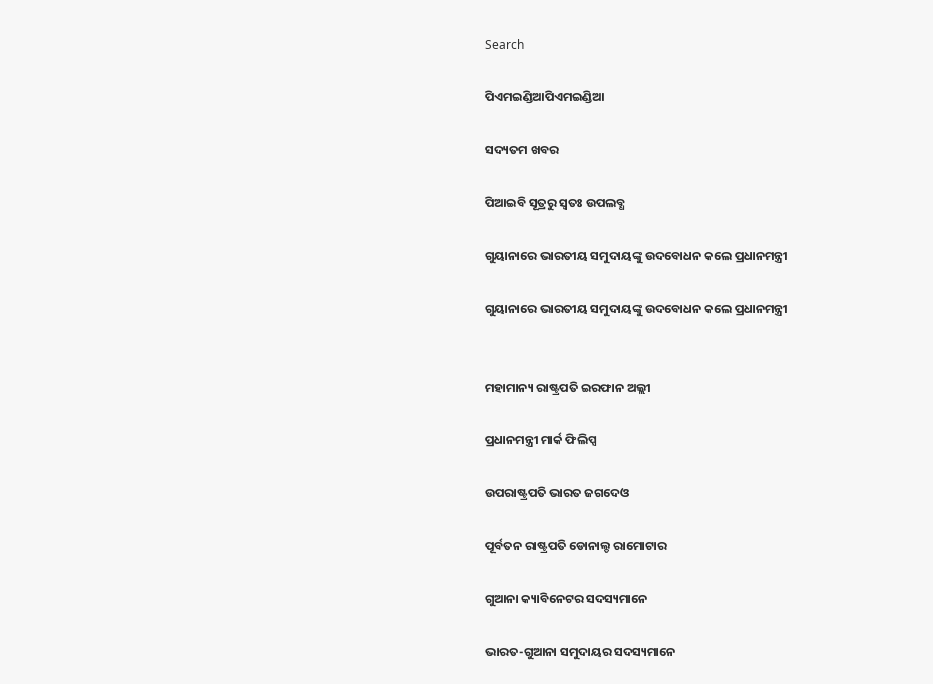Search

ପିଏମଇଣ୍ଡିଆପିଏମଇଣ୍ଡିଆ

ସଦ୍ୟତମ ଖବର

ପିଆଇବି ସୂତ୍ରରୁ ସ୍ବତଃ ଉପଲବ୍ଧ

ଗୁୟାନାରେ ଭାରତୀୟ ସମୁଦାୟଙ୍କୁ ଉଦବୋଧନ କଲେ ପ୍ରଧାନମନ୍ତ୍ରୀ

ଗୁୟାନାରେ ଭାରତୀୟ ସମୁଦାୟଙ୍କୁ ଉଦବୋଧନ କଲେ ପ୍ରଧାନମନ୍ତ୍ରୀ


ମହାମାନ୍ୟ ରାଷ୍ଟ୍ରପତି ଇରଫାନ ଅଲ୍ଲୀ

ପ୍ରଧାନମନ୍ତ୍ରୀ ମାର୍କ ଫିଲିପ୍ସ

ଉପରାଷ୍ଟ୍ରପତି ଭାରତ ଜଗଦେଓ

ପୂର୍ବତନ ରାଷ୍ଟ୍ରପତି ଡୋନାଲ୍ଡ ରାମୋଟାର

ଗୁଆନା କ୍ୟାବିନେଟର ସଦସ୍ୟମାନେ

ଭାରତ-ଗୁଆନା ସମୁଦାୟର ସଦସ୍ୟମାନେ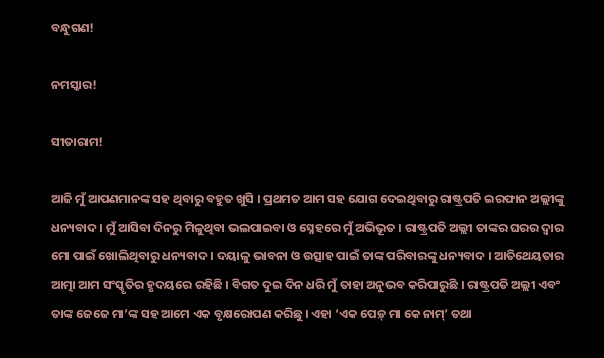ବନ୍ଧୁଗଣ!

ନମସ୍କାର!

ସୀତାରାମ!

ଆଜି ମୁଁ ଆପଣମାନଙ୍କ ସହ ଥିବାରୁ ବହୁତ ଖୁସି । ପ୍ରଥମତ ଆମ ସହ ଯୋଗ ଦେଇଥିବାରୁ ରାଷ୍ଟ୍ରପତି ଇରଫାନ ଅଲ୍ଲୀଙ୍କୁ ଧନ୍ୟବାଦ । ମୁଁ ଆସିବା ଦିନରୁ ମିଳୁଥିବା ଭଲପାଇବା ଓ ସ୍ନେହରେ ମୁଁ ଅଭିଭୂତ । ରାଷ୍ଟ୍ରପତି ଅଲ୍ଲୀ ତାଙ୍କର ଘରର ଦ୍ୱାର ମୋ ପାଇଁ ଖୋଲିଥିବାରୁ ଧନ୍ୟବାଦ । ଦୟାଳୁ ଭାବନା ଓ ଉତ୍ସାହ ପାଇଁ ତାଙ୍କ ପରିବାରଙ୍କୁ ଧନ୍ୟବାଦ । ଆତିଥେୟତାର ଆତ୍ମା ଆମ ସଂସ୍କୃତିର ହୃଦୟରେ ରହିଛି । ବିଗତ ଦୁଇ ଦିନ ଧରି ମୁଁ ତାହା ଅନୁଭବ କରିପାରୁଛି । ରାଷ୍ଟ୍ରପତି ଅଲ୍ଲୀ ଏବଂ ତାଙ୍କ ଜେଜେ ମା’ଙ୍କ ସହ ଆମେ ଏକ ବୃକ୍ଷରୋପଣ କରିଛୁ । ଏହା ‘ଏକ ପେଡ଼୍ ମା କେ ନାମ୍‌’ ତଥା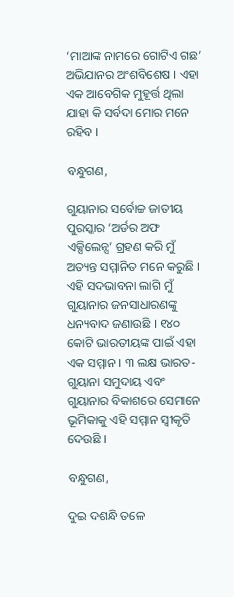‘ମାଆଙ୍କ ନାମରେ ଗୋଟିଏ ଗଛ’ ଅଭିଯାନର ଅଂଶବିଶେଷ । ଏହା ଏକ ଆବେଗିକ ମୁହୂର୍ତ୍ତ ଥିଲା ଯାହା କି ସର୍ବଦା ମୋର ମନେ ରହିବ ।

ବନ୍ଧୁଗଣ,

ଗୁୟାନାର ସର୍ବୋଚ୍ଚ ଜାତୀୟ ପୁରସ୍କାର ‘ଅର୍ଡର ଅଫ ଏକ୍ସିଲେନ୍ସ’ ଗ୍ରହଣ କରି ମୁଁ ଅତ୍ୟନ୍ତ ସମ୍ମାନିତ ମନେ କରୁଛି । ଏହି ସଦଭାବନା ଲାଗି ମୁଁ ଗୁୟାନାର ଜନସାଧାରଣଙ୍କୁ ଧନ୍ୟବାଦ ଜଣାଉଛି । ୧୪୦ କୋଟି ଭାରତୀୟଙ୍କ ପାଇଁ ଏହା ଏକ ସମ୍ମାନ । ୩ ଲକ୍ଷ ଭାରତ-ଗୁୟାନା ସମୁଦାୟ ଏବଂ ଗୁୟାନାର ବିକାଶରେ ସେମାନେ ଭୂମିକାକୁ ଏହି ସମ୍ମାନ ସ୍ୱୀକୃତି ଦେଉଛି ।

ବନ୍ଧୁଗଣ,

ଦୁଇ ଦଶନ୍ଧି ତଳେ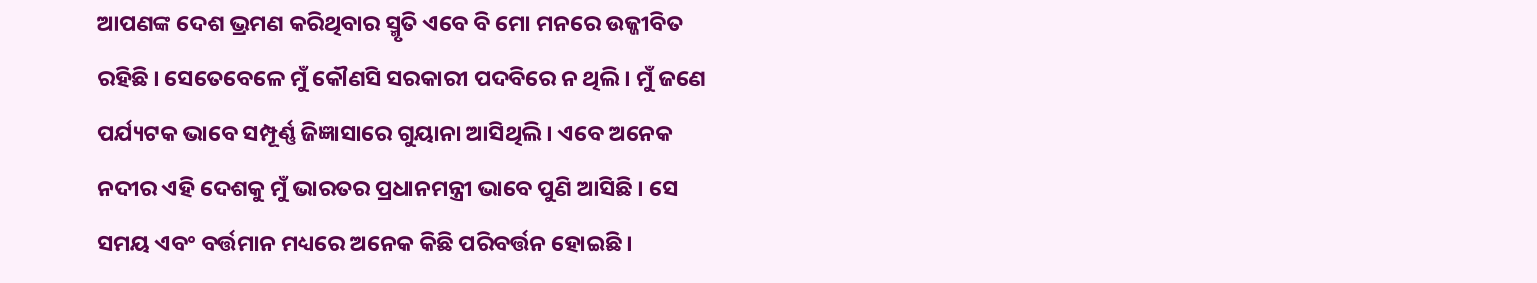ଆପଣଙ୍କ ଦେଶ ଭ୍ରମଣ କରିଥିବାର ସ୍ମୃତି ଏବେ ବି ମୋ ମନରେ ଉଜ୍ଜୀବିତ ରହିଛି । ସେତେବେଳେ ମୁଁ କୌଣସି ସରକାରୀ ପଦବିରେ ନ ଥିଲି । ମୁଁ ଜଣେ ପର୍ଯ୍ୟଟକ ଭାବେ ସମ୍ପୂର୍ଣ୍ଣ ଜିଜ୍ଞାସାରେ ଗୁୟାନା ଆସିଥିଲି । ଏବେ ଅନେକ ନଦୀର ଏହି ଦେଶକୁ ମୁଁ ଭାରତର ପ୍ରଧାନମନ୍ତ୍ରୀ ଭାବେ ପୁଣି ଆସିଛି । ସେ ସମୟ ଏବଂ ବର୍ତ୍ତମାନ ମଧ୍ୟରେ ଅନେକ କିଛି ପରିବର୍ତ୍ତନ ହୋଇଛି ।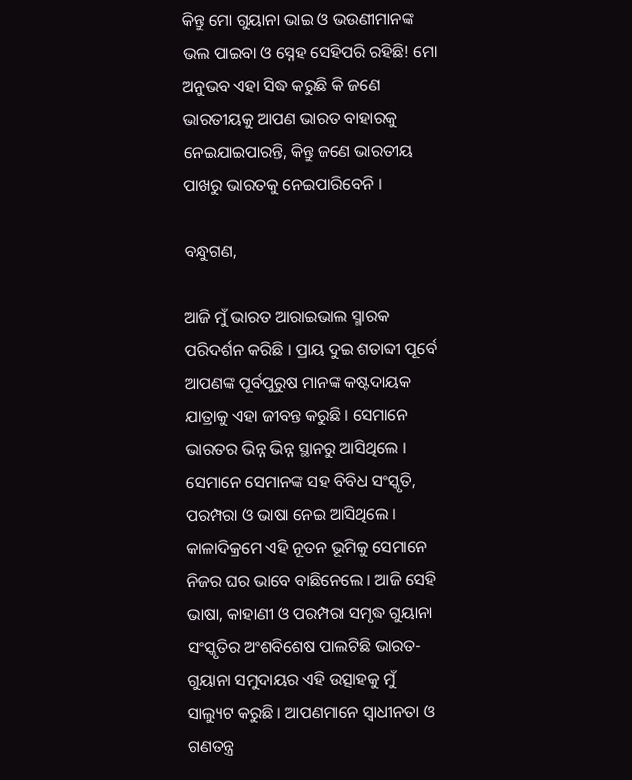କିନ୍ତୁ ମୋ ଗୁୟାନା ଭାଇ ଓ ଭଉଣୀମାନଙ୍କ ଭଲ ପାଇବା ଓ ସ୍ନେହ ସେହିପରି ରହିଛି! ମୋ ଅନୁଭବ ଏହା ସିଦ୍ଧ କରୁଛି କି ଜଣେ ଭାରତୀୟକୁ ଆପଣ ଭାରତ ବାହାରକୁ ନେଇଯାଇପାରନ୍ତି, କିନ୍ତୁ ଜଣେ ଭାରତୀୟ ପାଖରୁ ଭାରତକୁ ନେଇପାରିବେନି ।

ବନ୍ଧୁଗଣ,

ଆଜି ମୁଁ ଭାରତ ଆରାଇଭାଲ ସ୍ମାରକ ପରିଦର୍ଶନ କରିଛି । ପ୍ରାୟ ଦୁଇ ଶତାବ୍ଦୀ ପୂର୍ବେ ଆପଣଙ୍କ ପୂର୍ବପୁରୁଷ ମାନଙ୍କ କଷ୍ଟଦାୟକ ଯାତ୍ରାକୁ ଏହା ଜୀବନ୍ତ କରୁଛି । ସେମାନେ ଭାରତର ଭିନ୍ନ ଭିନ୍ନ ସ୍ଥାନରୁ ଆସିଥିଲେ । ସେମାନେ ସେମାନଙ୍କ ସହ ବିବିଧ ସଂସ୍କୃତି, ପରମ୍ପରା ଓ ଭାଷା ନେଇ ଆସିଥିଲେ । କାଳାଦିକ୍ରମେ ଏହି ନୂତନ ଭୂମିକୁ ସେମାନେ ନିଜର ଘର ଭାବେ ବାଛିନେଲେ । ଆଜି ସେହି ଭାଷା, କାହାଣୀ ଓ ପରମ୍ପରା ସମୃଦ୍ଧ ଗୁୟାନା ସଂସ୍କୃତିର ଅଂଶବିଶେଷ ପାଲଟିଛି ଭାରତ-ଗୁୟାନା ସମୁଦାୟର ଏହି ଉତ୍ସାହକୁ ମୁଁ ସାଲ୍ୟୁଟ କରୁଛି । ଆପଣମାନେ ସ୍ୱାଧୀନତା ଓ ଗଣତନ୍ତ୍ର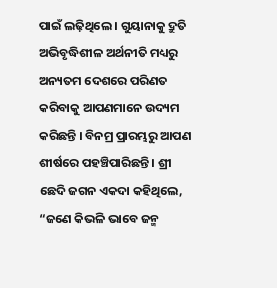ପାଇଁ ଲଢ଼ିଥିଲେ । ଗୁୟାନାକୁ ଦ୍ରୁତି ଅଭିବୃଦ୍ଧିଶୀଳ ଅର୍ଥନୀତି ମଧ୍ୟରୁ ଅନ୍ୟତମ ଦେଶରେ ପରିଣତ କରିବାକୁ ଆପଣମାନେ ଉଦ୍ୟମ କରିଛନ୍ତି । ବିନମ୍ର ପ୍ରାରମ୍ଭରୁ ଆପଣ ଶୀର୍ଷରେ ପହଞ୍ଚିପାରିଛନ୍ତି । ଶ୍ରୀ ଛେଦି ଜଗନ ଏକଦା କହିଥିଲେ, “ଜଣେ କିଭଳି ଭାବେ ଜନ୍ମ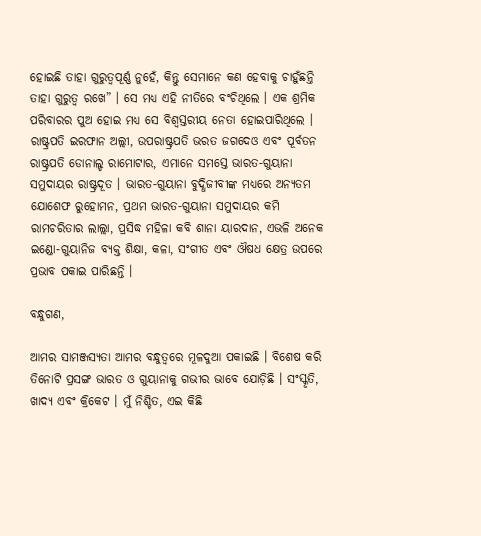ହୋଇଛି ତାହା ଗୁରୁତ୍ୱପୂର୍ଣ୍ଣ ନୁହେଁ, କିନ୍ତୁ ସେମାନେ କଣ ହେବାକୁ ଚାହୁଁଛନ୍ତି ତାହା ଗୁରୁତ୍ୱ ରଖେ” । ସେ ମଧ୍ୟ ଏହି ନୀତିରେ ବଂଚିଥିଲେ । ଏକ ଶ୍ରମିକ ପରିବାରର ପୁଅ ହୋଇ ମଧ୍ୟ ସେ ବିଶ୍ୱସ୍ତରୀୟ ନେତା ହୋଇପାରିଥିଲେ । ରାଷ୍ଟ୍ରପତି ଇରଫାନ ଅଲ୍ଲୀ, ଉପରାଷ୍ଟ୍ରପତି ଭରତ ଜଗଦେଓ ଏବଂ ପୂର୍ବତନ ରାଷ୍ଟ୍ରପତି ଡୋନାଲ୍ଡ ରାମୋଟାର, ଏମାନେ ସମସ୍ତେ ଭାରତ-ଗୁୟାନା ସମୁଦାୟର ରାଷ୍ଟ୍ରଦୂତ । ଭାରତ-ଗୁୟାନା ବୁଦ୍ଧିଜୀବୀଙ୍କ ମଧ୍ୟରେ ଅନ୍ୟତମ ଯୋଶେଫ ରୁହୋମନ, ପ୍ରଥମ ଭାରତ-ଗୁୟାନା ସମୁଦାୟର କମି ରାମଚରିତାର ଲାଲ୍ଲା, ପ୍ରସିଦ୍ଧ ମହିଳା କବି ଶାନା ୟାରଦାନ, ଏଭଳି ଅନେକ ଇଣ୍ଡୋ-ଗୁୟାନିଜ ବ୍ୟକ୍ତ ଶିକ୍ଷା, କଳା, ସଂଗୀତ ଏବଂ ଔଷଧ କ୍ଷେତ୍ର ଉପରେ ପ୍ରଭାବ ପକାଇ ପାରିଛନ୍ତି ।

ବନ୍ଧୁଗଣ,

ଆମର ସାମଞ୍ଜସ୍ୟତା ଆମର ବନ୍ଧୁତ୍ୱରେ ମୂଳଦୁଆ ପକାଇଛି । ବିଶେଷ କରି ତିନୋଟି ପ୍ରସଙ୍ଗ ଭାରତ ଓ ଗୁୟାନାକୁ ଗଭୀର ଭାବେ ଯୋଡ଼ିଛି । ସଂସ୍କୃତି, ଖାଦ୍ୟ ଏବଂ କ୍ରିକେଟ । ମୁଁ ନିଶ୍ଚିତ, ଏଇ କିଛି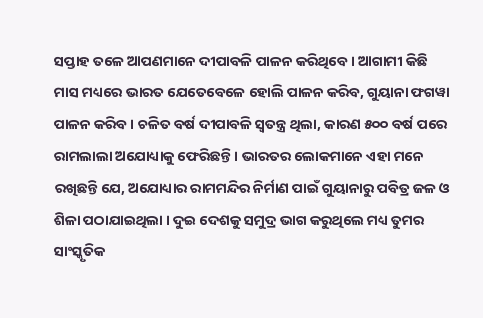ସପ୍ତାହ ତଳେ ଆପଣମାନେ ଦୀପାବଳି ପାଳନ କରିଥିବେ । ଆଗାମୀ କିଛି ମାସ ମଧ୍ୟରେ ଭାରତ ଯେତେବେଳେ ହୋଲି ପାଳନ କରିବ, ଗୁୟାନା ଫଗୱା ପାଳନ କରିବ । ଚଳିତ ବର୍ଷ ଦୀପାବଳି ସ୍ୱତନ୍ତ୍ର ଥିଲା, କାରଣ ୫୦୦ ବର୍ଷ ପରେ ରାମଲାଲା ଅଯୋଧ୍ୟାକୁ ଫେରିଛନ୍ତି । ଭାରତର ଲୋକମାନେ ଏହା ମନେ ରଖିଛନ୍ତି ଯେ, ଅଯୋଧ୍ୟାର ରାମମନ୍ଦିର ନିର୍ମାଣ ପାଇଁ ଗୁୟାନାରୁ ପବିତ୍ର ଜଳ ଓ ଶିଳା ପଠାଯାଇଥିଲା । ଦୁଇ ଦେଶକୁ ସମୁଦ୍ର ଭାଗ କରୁଥିଲେ ମଧ୍ୟ ତୁମର ସାଂସ୍କୃତିକ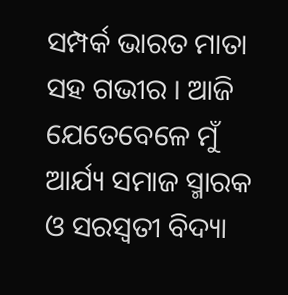ସମ୍ପର୍କ ଭାରତ ମାତା ସହ ଗଭୀର । ଆଜି ଯେତେବେଳେ ମୁଁ ଆର୍ଯ୍ୟ ସମାଜ ସ୍ମାରକ ଓ ସରସ୍ୱତୀ ବିଦ୍ୟା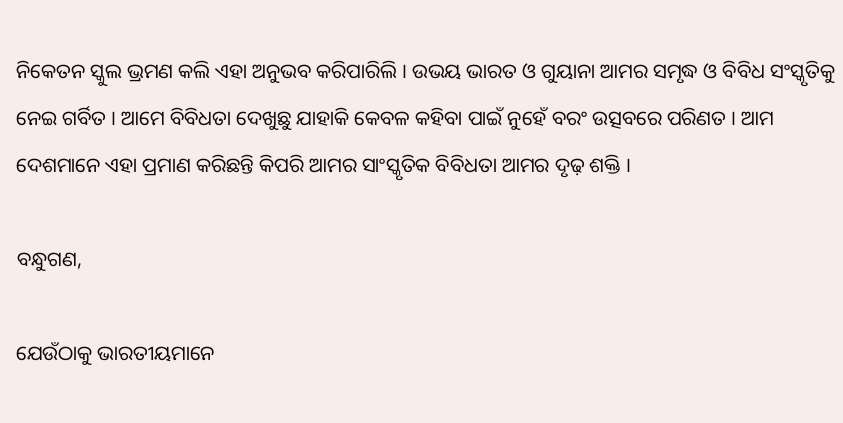ନିକେତନ ସ୍କୁଲ ଭ୍ରମଣ କଲି ଏହା ଅନୁଭବ କରିପାରିଲି । ଉଭୟ ଭାରତ ଓ ଗୁୟାନା ଆମର ସମୃଦ୍ଧ ଓ ବିବିଧ ସଂସ୍କୃତିକୁ ନେଇ ଗର୍ବିତ । ଆମେ ବିବିଧତା ଦେଖୁଛୁ ଯାହାକି କେବଳ କହିବା ପାଇଁ ନୁହେଁ ବରଂ ଉତ୍ସବରେ ପରିଣତ । ଆମ ଦେଶମାନେ ଏହା ପ୍ରମାଣ କରିଛନ୍ତି କିପରି ଆମର ସାଂସ୍କୃତିକ ବିବିଧତା ଆମର ଦୃଢ଼ ଶକ୍ତି ।

ବନ୍ଧୁଗଣ,

ଯେଉଁଠାକୁ ଭାରତୀୟମାନେ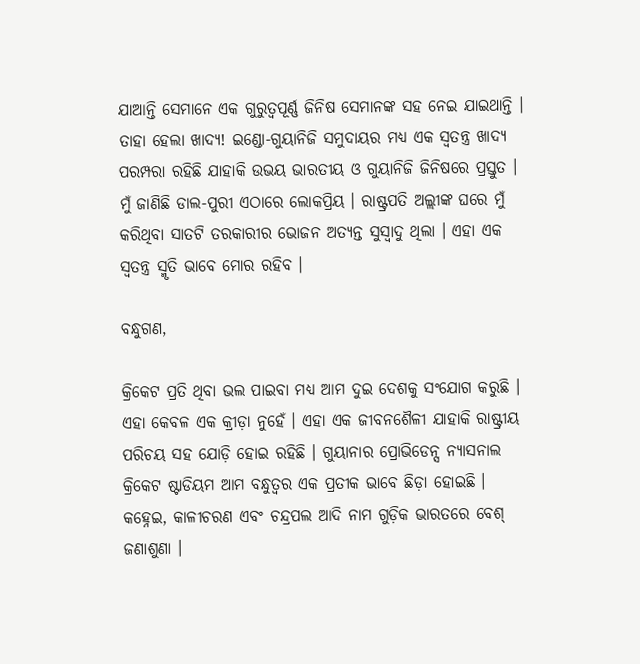ଯାଆନ୍ତି ସେମାନେ ଏକ ଗୁରୁତ୍ୱପୂର୍ଣ୍ଣ ଜିନିଷ ସେମାନଙ୍କ ସହ ନେଇ ଯାଇଥାନ୍ତି । ତାହା ହେଲା ଖାଦ୍ୟ! ଇଣ୍ଡୋ-ଗୁୟାନିଜି ସମୁଦାୟର ମଧ୍ୟ ଏକ ସ୍ୱତନ୍ତ୍ର ଖାଦ୍ୟ ପରମ୍ପରା ରହିଛି ଯାହାକି ଉଭୟ ଭାରତୀୟ ଓ ଗୁୟାନିଜି ଜିନିଷରେ ପ୍ରସ୍ତୁତ । ମୁଁ ଜାଣିଛି ଡାଲ-ପୁରୀ ଏଠାରେ ଲୋକପ୍ରିୟ । ରାଷ୍ଟ୍ରପତି ଅଲ୍ଲୀଙ୍କ ଘରେ ମୁଁ କରିଥିବା ସାତଟି ତରକାରୀର ଭୋଜନ ଅତ୍ୟନ୍ତ ସୁସ୍ୱାଦୁ ଥିଲା । ଏହା ଏକ ସ୍ୱତନ୍ତ୍ର ସ୍ମୃତି ଭାବେ ମୋର ରହିବ ।

ବନ୍ଧୁଗଣ,

କ୍ରିକେଟ ପ୍ରତି ଥିବା ଭଲ ପାଇବା ମଧ୍ୟ ଆମ ଦୁଇ ଦେଶକୁ ସଂଯୋଗ କରୁଛି । ଏହା କେବଳ ଏକ କ୍ରୀଡ଼ା ନୁହେଁ । ଏହା ଏକ ଜୀବନଶୈଳୀ ଯାହାକି ରାଷ୍ଟ୍ରୀୟ ପରିଚୟ ସହ ଯୋଡ଼ି ହୋଇ ରହିଛି । ଗୁୟାନାର ପ୍ରୋଭିଡେନ୍ସ ନ୍ୟାସନାଲ କ୍ରିକେଟ ଷ୍ଟାଡିୟମ ଆମ ବନ୍ଧୁତ୍ୱର ଏକ ପ୍ରତୀକ ଭାବେ ଛିଡ଼ା ହୋଇଛି । କହ୍ନେଇ, କାଳୀଚରଣ ଏବଂ ଚନ୍ଦ୍ରପଲ ଆଦି ନାମ ଗୁଡ଼ିକ ଭାରତରେ ବେଶ୍ ଜଣାଶୁଣା ।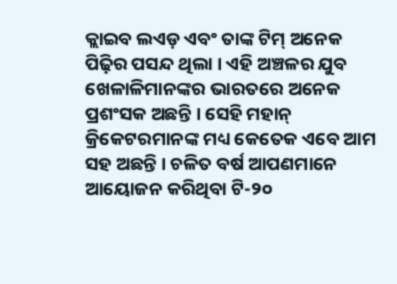କ୍ଲାଇବ ଲଏଡ଼ ଏବଂ ତାଙ୍କ ଟିମ୍ ଅନେକ ପିଢ଼ିର ପସନ୍ଦ ଥିଲା । ଏହି ଅଞ୍ଚଳର ଯୁବ ଖେଳାଳିମାନଙ୍କର ଭାରତରେ ଅନେକ ପ୍ରଶଂସକ ଅଛନ୍ତି । ସେହି ମହାନ୍ କ୍ରିକେଟରମାନଙ୍କ ମଧ୍ୟ କେତେକ ଏବେ ଆମ ସହ ଅଛନ୍ତି । ଚଳିତ ବର୍ଷ ଆପଣମାନେ ଆୟୋଜନ କରିଥିବା ଟି-୨୦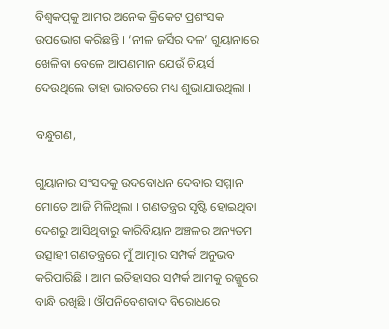ବିଶ୍ୱକପ୍‌କୁ ଆମର ଅନେକ କ୍ରିକେଟ ପ୍ରଶଂସକ ଉପଭୋଗ କରିଛନ୍ତି । ‘ନୀଳ ଜର୍ସିର ଦଳ’ ଗୁୟାନାରେ ଖେଳିବା ବେଳେ ଆପଣମାନ ଯେଉଁ ଚିୟର୍ସ ଦେଉଥିଲେ ତାହା ଭାରତରେ ମଧ୍ୟ ଶୁଭାଯାଉଥିଲା ।

ବନ୍ଧୁଗଣ,

ଗୁୟାନାର ସଂସଦକୁ ଉଦବୋଧନ ଦେବାର ସମ୍ମାନ ମୋତେ ଆଜି ମିଳିଥିଲା । ଗଣତନ୍ତ୍ରର ସୃଷ୍ଟି ହୋଇଥିବା ଦେଶରୁ ଆସିଥିବାରୁ କାରିବିୟାନ ଅଞ୍ଚଳର ଅନ୍ୟତମ ଉତ୍ସାହୀ ଗଣତନ୍ତ୍ରରେ ମୁଁ ଆତ୍ମାର ସମ୍ପର୍କ ଅନୁଭବ କରିପାରିଛି । ଆମ ଇତିହାସର ସମ୍ପର୍କ ଆମକୁ ରଜ୍ଜୁରେ ବାନ୍ଧି ରଖିଛି । ଔପନିବେଶବାଦ ବିରୋଧରେ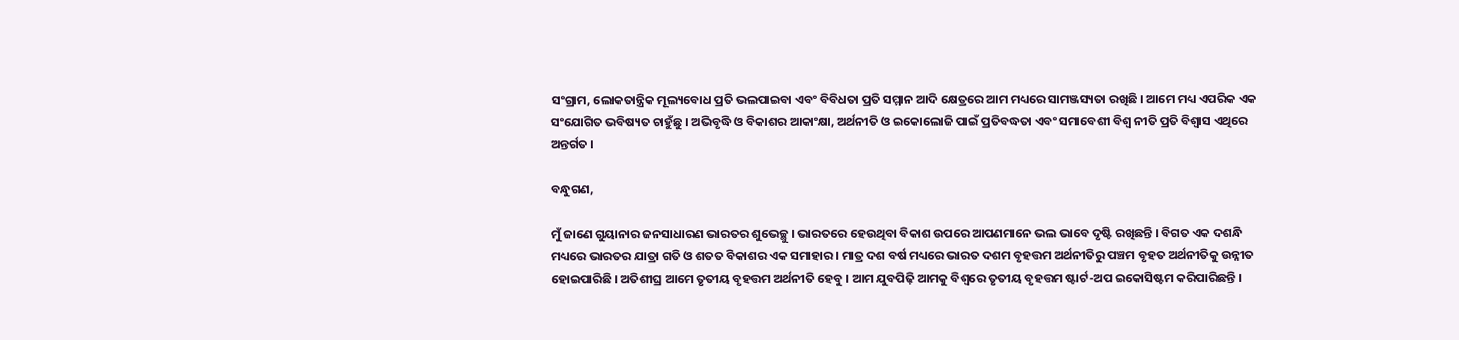ସଂଗ୍ରାମ, ଲୋକତାନ୍ତ୍ରିକ ମୂଲ୍ୟବୋଧ ପ୍ରତି ଭଲପାଇବା ଏବଂ ବିବିଧତା ପ୍ରତି ସମ୍ମାନ ଆଦି କ୍ଷେତ୍ରରେ ଆମ ମଧ୍ୟରେ ସାମଞ୍ଜସ୍ୟତା ରଖିଛି । ଆମେ ମଧ୍ୟ ଏପରିକ ଏକ ସଂଯୋଗିତ ଭବିଷ୍ୟତ ଚାହୁଁଛୁ । ଅଭିବୃଦ୍ଧି ଓ ବିକାଶର ଆକାଂକ୍ଷା, ଅର୍ଥନୀତି ଓ ଇକୋଲୋଜି ପାଇଁ ପ୍ରତିବଦ୍ଧତା ଏବଂ ସମାବେଶୀ ବିଶ୍ୱ ନୀତି ପ୍ରତି ବିଶ୍ୱାସ ଏଥିରେ ଅନ୍ତର୍ଗତ ।

ବନ୍ଧୁଗଣ,

ମୁଁ ଜାଣେ ଗୁୟାନାର ଜନସାଧାରଣ ଭାରତର ଶୁଭେଚ୍ଛୁ । ଭାରତରେ ହେଉଥିବା ବିକାଶ ଉପରେ ଆପଣମାନେ ଭଲ ଭାବେ ଦୃଷ୍ଟି ରଖିଛନ୍ତି । ବିଗତ ଏକ ଦଶନ୍ଧି ମଧ୍ୟରେ ଭାରତର ଯାତ୍ରା ଗତି ଓ ଶତତ ବିକାଶର ଏକ ସମାହାର । ମାତ୍ର ଦଶ ବର୍ଷ ମଧ୍ୟରେ ଭାରତ ଦଶମ ବୃହତ୍ତମ ଅର୍ଥନୀତିରୁ ପଞ୍ଚମ ବୃହତ ଅର୍ଥନୀତିକୁ ଉନ୍ନୀତ ହୋଇପାରିଛି । ଅତିଶୀଘ୍ର ଆମେ ତୃତୀୟ ବୃହତ୍ତମ ଅର୍ଥନୀତି ହେବୁ । ଆମ ଯୁବପିଢ଼ି ଆମକୁ ବିଶ୍ୱରେ ତୃତୀୟ ବୃହତ୍ତମ ଷ୍ଟାର୍ଟ-ଅପ ଇକୋସିଷ୍ଟମ କରିପାରିଛନ୍ତି ।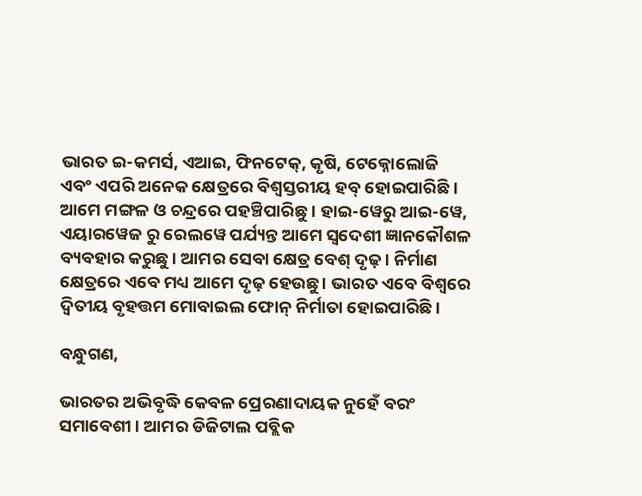ଭାରତ ଇ-କମର୍ସ, ଏଆଇ, ଫିନଟେକ୍‌, କୃଷି, ଟେକ୍ନୋଲୋଜି ଏବଂ ଏପରି ଅନେକ କ୍ଷେତ୍ରରେ ବିଶ୍ୱସ୍ତରୀୟ ହବ୍ ହୋଇପାରିଛି । ଆମେ ମଙ୍ଗଳ ଓ ଚନ୍ଦ୍ରରେ ପହଞ୍ଚିପାରିଛୁ । ହାଇ-ୱେରୁ ଆଇ-ୱେ, ଏୟାରୱେଜ ରୁ ରେଲୱେ ପର୍ଯ୍ୟନ୍ତ ଆମେ ସ୍ୱଦେଶୀ ଜ୍ଞାନକୌଶଳ ବ୍ୟବହାର କରୁଛୁ । ଆମର ସେବା କ୍ଷେତ୍ର ବେଶ୍ ଦୃଢ଼ । ନିର୍ମାଣ କ୍ଷେତ୍ରରେ ଏବେ ମଧ୍ୟ ଆମେ ଦୃଢ଼ ହେଉଛୁ । ଭାରତ ଏବେ ବିଶ୍ୱରେ ଦ୍ୱିତୀୟ ବୃହତ୍ତମ ମୋବାଇଲ ଫୋନ୍ ନିର୍ମାତା ହୋଇପାରିଛି ।

ବନ୍ଧୁଗଣ,

ଭାରତର ଅଭିବୃଦ୍ଧି କେବଳ ପ୍ରେରଣାଦାୟକ ନୁହେଁ ବରଂ ସମାବେଶୀ । ଆମର ଡିଜିଟାଲ ପବ୍ଲିକ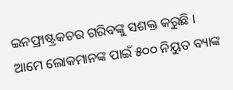ଇନଫ୍ରାଷ୍ଟ୍ରକଚର ଗରିବଙ୍କୁ ସଶକ୍ତ କରୁଛି । ଆମେ ଲୋକମାନଙ୍କ ପାଇଁ ୫୦୦ ନିୟୁତ ବ୍ୟାଙ୍କ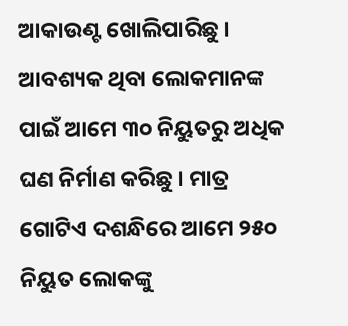ଆକାଉଣ୍ଟ ଖୋଲିପାରିଛୁ । ଆବଶ୍ୟକ ଥିବା ଲୋକମାନଙ୍କ ପାଇଁ ଆମେ ୩୦ ନିୟୁତରୁ ଅଧିକ ଘଣ ନିର୍ମାଣ କରିଛୁ । ମାତ୍ର ଗୋଟିଏ ଦଶନ୍ଧିରେ ଆମେ ୨୫୦ ନିୟୁତ ଲୋକଙ୍କୁ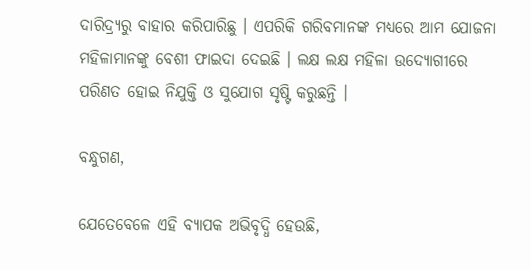ଦାରିଦ୍ର‌୍ୟରୁ ବାହାର କରିପାରିଛୁ । ଏପରିକି ଗରିବମାନଙ୍କ ମଧ୍ୟରେ ଆମ ଯୋଜନା ମହିଳାମାନଙ୍କୁ ବେଶୀ ଫାଇଦା ଦେଇଛି । ଲକ୍ଷ ଲକ୍ଷ ମହିଳା ଉଦ୍ୟୋଗୀରେ ପରିଣତ ହୋଇ ନିଯୁକ୍ତି ଓ ସୁଯୋଗ ସୃଷ୍ଟି କରୁଛନ୍ତି ।

ବନ୍ଧୁଗଣ,

ଯେତେବେଳେ ଏହି ବ୍ୟାପକ ଅଭିବୃଦ୍ଧି ହେଉଛି,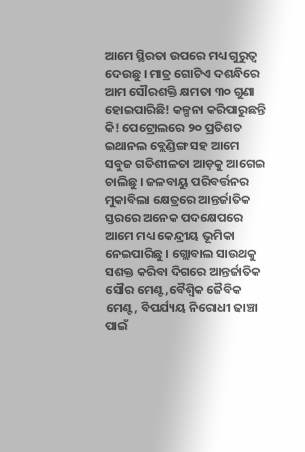ଆମେ ସ୍ଥିରତା ଉପରେ ମଧ୍ୟ ଗୁରୁତ୍ୱ ଦେଉଛୁ । ମାତ୍ର ଗୋଟିଏ ଦଶନ୍ଧିରେ ଆମ ସୌରଶକ୍ତି କ୍ଷମତା ୩୦ ଗୁଣା ହୋଇପାରିଛି! କଳ୍ପନା କରିପାରୁଛନ୍ତି କି! ପେଟ୍ରୋଲରେ ୨୦ ପ୍ରତିଶତ ଇଥାନଲ ବ୍ଲେଣ୍ଡିଙ୍ଗ ସହ ଆମେ ସବୁଜ ଗତିଶୀଳତା ଆଡ଼କୁ ଆଗେଇ ଚାଲିଛୁ । ଜଳବାୟୁ ପରିବର୍ତ୍ତନର ମୁକାବିଲା କ୍ଷେତ୍ରରେ ଆନ୍ତର୍ଜାତିକ ସ୍ତରରେ ଅନେକ ପଦକ୍ଷେପରେ ଆମେ ମଧ୍ୟ କେନ୍ଦ୍ରୀୟ ଭୂମିକା ନେଇପାରିଛୁ । ଗ୍ଲୋବାଲ ସାଉଥକୁ ସଶକ୍ତ କରିବା ଦିଗରେ ଆନ୍ତର୍ଜାତିକ ସୌର ମେଣ୍ଟ,ବୈଶ୍ୱିକ ଜୈବିକ ମେଣ୍ଟ, ବିପର୍ଯ୍ୟୟ ନିରୋଧୀ ଢାଞ୍ଚା ପାଇଁ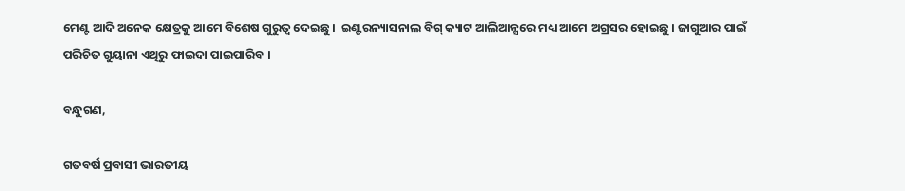ମେଣ୍ଟ ଆଦି ଅନେକ କ୍ଷେତ୍ରକୁ ଆମେ ବିଶେଷ ଗୁରୁତ୍ୱ ଦେଇଛୁ ।  ଇଣ୍ଟରନ୍ୟାସନାଲ ବିଗ୍ କ୍ୟାଟ ଆଲିଆନ୍ସରେ ମଧ୍ୟ ଆମେ ଅଗ୍ରସର ହୋଇଛୁ । ଜାଗୁଆର ପାଇଁ ପରିଚିତ ଗୁୟାନା ଏଥିରୁ ଫାଇଦା ପାଇପାରିବ ।

ବନ୍ଧୁଗଣ,

ଗତବର୍ଷ ପ୍ରବାସୀ ଭାରତୀୟ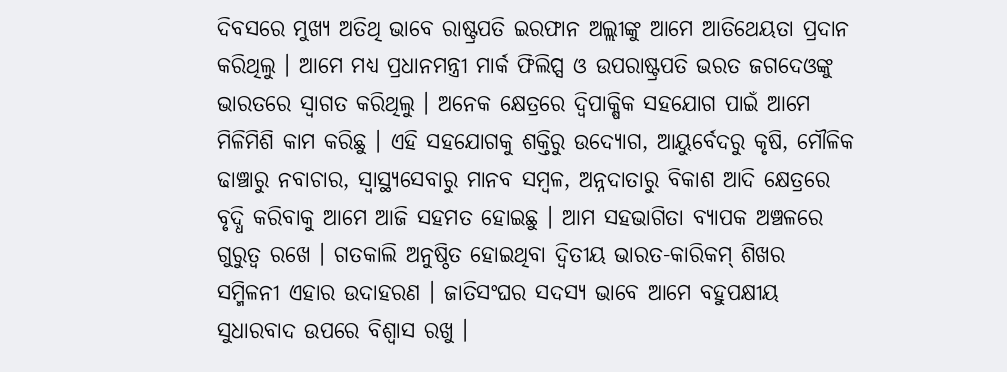ଦିବସରେ ମୁଖ୍ୟ ଅତିଥି ଭାବେ ରାଷ୍ଟ୍ରପତି ଇରଫାନ ଅଲ୍ଲୀଙ୍କୁ ଆମେ ଆତିଥେୟତା ପ୍ରଦାନ କରିଥିଲୁ । ଆମେ ମଧ୍ୟ ପ୍ରଧାନମନ୍ତ୍ରୀ ମାର୍କ ଫିଲିପ୍ସ ଓ ଉପରାଷ୍ଟ୍ରପତି ଭରତ ଜଗଦେଓଙ୍କୁ ଭାରତରେ ସ୍ୱାଗତ କରିଥିଲୁ । ଅନେକ କ୍ଷେତ୍ରରେ ଦ୍ୱିପାକ୍ଷିକ ସହଯୋଗ ପାଇଁ ଆମେ ମିଳିମିଶି କାମ କରିଛୁ । ଏହି ସହଯୋଗକୁ ଶକ୍ତିରୁ ଉଦ୍ୟୋଗ, ଆୟୁର୍ବେଦରୁ କୃଷି, ମୌଳିକ ଢାଞ୍ଚାରୁ ନବାଚାର, ସ୍ୱାସ୍ଥ୍ୟସେବାରୁ ମାନବ ସମ୍ବଳ, ଅନ୍ନଦାତାରୁ ବିକାଶ ଆଦି କ୍ଷେତ୍ରରେ ବୃଦ୍ଧି କରିବାକୁ ଆମେ ଆଜି ସହମତ ହୋଇଛୁ । ଆମ ସହଭାଗିତା ବ୍ୟାପକ ଅଞ୍ଚଳରେ ଗୁରୁତ୍ୱ ରଖେ । ଗତକାଲି ଅନୁଷ୍ଠିତ ହୋଇଥିବା ଦ୍ୱିତୀୟ ଭାରତ-କାରିକମ୍ ଶିଖର ସମ୍ମିଳନୀ ଏହାର ଉଦାହରଣ । ଜାତିସଂଘର ସଦସ୍ୟ ଭାବେ ଆମେ ବହୁପକ୍ଷୀୟ ସୁଧାରବାଦ ଉପରେ ବିଶ୍ୱାସ ରଖୁ ।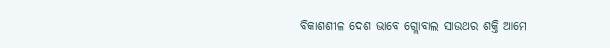ବିକାଶଶୀଳ ଦେଶ ଭାବେ ଗ୍ଲୋବାଲ ସାଉଥର ଶକ୍ତି ଆମେ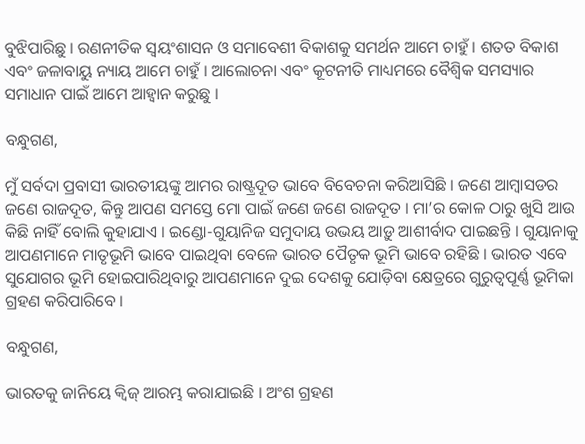ବୁଝିପାରିଛୁ । ରଣନୀତିକ ସ୍ୱୟଂଶାସନ ଓ ସମାବେଶୀ ବିକାଶକୁ ସମର୍ଥନ ଆମେ ଚାହୁଁ । ଶତତ ବିକାଶ ଏବଂ ଜଳାବାୟୁ ନ୍ୟାୟ ଆମେ ଚାହୁଁ । ଆଲୋଚନା ଏବଂ କୂଟନୀତି ମାଧ୍ୟମରେ ବୈଶ୍ୱିକ ସମସ୍ୟାର ସମାଧାନ ପାଇଁ ଆମେ ଆହ୍ୱାନ କରୁଛୁ ।

ବନ୍ଧୁଗଣ,

ମୁଁ ସର୍ବଦା ପ୍ରବାସୀ ଭାରତୀୟଙ୍କୁ ଆମର ରାଷ୍ଟ୍ରଦୂତ ଭାବେ ବିବେଚନା କରିଆସିଛି । ଜଣେ ଆମ୍ବାସଡର ଜଣେ ରାଜଦୂତ, କିନ୍ତୁ ଆପଣ ସମସ୍ତେ ମୋ ପାଇଁ ଜଣେ ଜଣେ ରାଜଦୂତ । ମା’ର କୋଳ ଠାରୁ ଖୁସି ଆଉ କିଛି ନାହିଁ ବୋଲି କୁହାଯାଏ । ଇଣ୍ଡୋ-ଗୁୟାନିଜ ସମୁଦାୟ ଉଭୟ ଆଡ଼ୁ ଆଶୀର୍ବାଦ ପାଇଛନ୍ତି । ଗୁୟାନାକୁ ଆପଣମାନେ ମାତୃଭୂମି ଭାବେ ପାଇଥିବା ବେଳେ ଭାରତ ପୈତୃକ ଭୂମି ଭାବେ ରହିଛି । ଭାରତ ଏବେ ସୁଯୋଗର ଭୂମି ହୋଇପାରିଥିବାରୁ ଆପଣମାନେ ଦୁଇ ଦେଶକୁ ଯୋଡ଼ିବା କ୍ଷେତ୍ରରେ ଗୁରୁତ୍ୱପୂର୍ଣ୍ଣ ଭୂମିକା ଗ୍ରହଣ କରିପାରିବେ ।

ବନ୍ଧୁଗଣ,

ଭାରତକୁ ଜାନିୟେ କ୍ୱିଜ୍ ଆରମ୍ଭ କରାଯାଇଛି । ଅଂଶ ଗ୍ରହଣ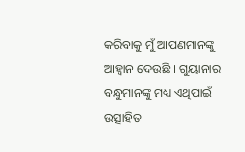କରିବାକୁ ମୁଁ ଆପଣମାନଙ୍କୁ ଆହ୍ୱାନ ଦେଉଛି । ଗୁୟାନାର ବନ୍ଧୁମାନଙ୍କୁ ମଧ୍ୟ ଏଥିପାଇଁ ଉତ୍ସାହିତ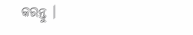କରନ୍ତୁ ।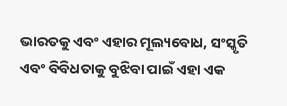ଭାରତକୁ ଏବଂ ଏହାର ମୂଲ୍ୟବୋଧ, ସଂସ୍କୃତି ଏବଂ ବିବିଧତାକୁ ବୁଝିବା ପାଇଁ ଏହା ଏକ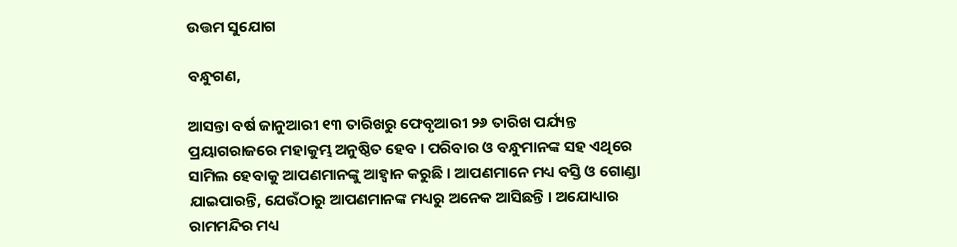ଉତ୍ତମ ସୁଯୋଗ

ବନ୍ଧୁଗଣ,

ଆସନ୍ତା ବର୍ଷ ଜାନୁଆରୀ ୧୩ ତାରିଖରୁ ଫେବୃଆରୀ ୨୬ ତାରିଖ ପର୍ଯ୍ୟନ୍ତ ପ୍ରୟାଗରାଜରେ ମହାକୁମ୍ଭ ଅନୁଷ୍ଠିତ ହେବ । ପରିବାର ଓ ବନ୍ଧୁମାନଙ୍କ ସହ ଏଥିରେ ସାମିଲ ହେବାକୁ ଆପଣମାନଙ୍କୁ ଆହ୍ୱାନ କରୁଛି । ଆପଣମାନେ ମଧ୍ୟ ବସ୍ତି ଓ ଗୋଣ୍ଡା ଯାଇପାରନ୍ତି, ଯେଉଁଠାରୁ ଆପଣମାନଙ୍କ ମଧ୍ୟରୁ ଅନେକ ଆସିଛନ୍ତି । ଅଯୋଧ୍ୟାର ରାମମନ୍ଦିର ମଧ୍ୟ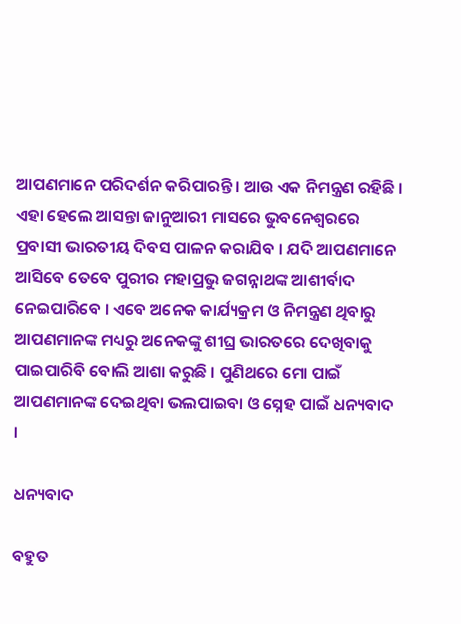ଆପଣମାନେ ପରିଦର୍ଶନ କରିପାରନ୍ତି । ଆଉ ଏକ ନିମନ୍ତ୍ରଣ ରହିଛି । ଏହା ହେଲେ ଆସନ୍ତା ଜାନୁଆରୀ ମାସରେ ଭୁବନେଶ୍ୱରରେ ପ୍ରବାସୀ ଭାରତୀୟ ଦିବସ ପାଳନ କରାଯିବ । ଯଦି ଆପଣମାନେ ଆସିବେ ତେବେ ପୁରୀର ମହାପ୍ରଭୁ ଜଗନ୍ନାଥଙ୍କ ଆଶୀର୍ବାଦ ନେଇପାରିବେ । ଏବେ ଅନେକ କାର୍ଯ୍ୟକ୍ରମ ଓ ନିମନ୍ତ୍ରଣ ଥିବାରୁ ଆପଣମାନଙ୍କ ମଧ୍ୟରୁ ଅନେକଙ୍କୁ ଶୀଘ୍ର ଭାରତରେ ଦେଖିବାକୁ ପାଇପାରିବି ବୋଲି ଆଶା କରୁଛି । ପୁଣିଥରେ ମୋ ପାଇଁ ଆପଣମାନଙ୍କ ଦେଇଥିବା ଭଲପାଇବା ଓ ସ୍ନେହ ପାଇଁ ଧନ୍ୟବାଦ ।

ଧନ୍ୟବାଦ

ବହୁତ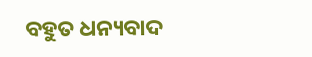ବହୁତ ଧନ୍ୟବାଦ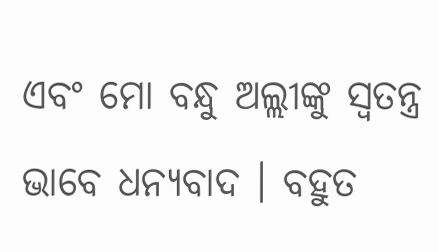ଏବଂ ମୋ ବନ୍ଧୁ ଅଲ୍ଲୀଙ୍କୁ ସ୍ୱତନ୍ତ୍ର ଭାବେ ଧନ୍ୟବାଦ । ବହୁତ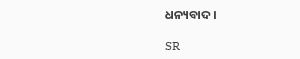ଧନ୍ୟବାଦ ।

SR